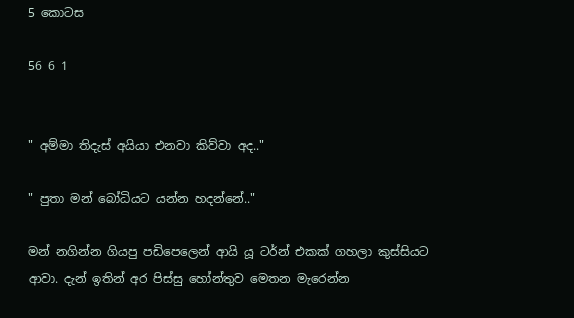5 කොටස

56 6 1


" අම්මා තිදැස් අයියා එනවා කිව්වා අද.."

" පුතා මන් බෝධියට යන්න හදන්නේ.."

මන් නගින්න ගියපු පඩිපෙලෙන් ආයි යූ ටර්න් එකක් ගහලා කුස්සියට ආවා. දැන් ඉතින් අර පිස්සු හෝන්තුව මෙතන මැරෙන්න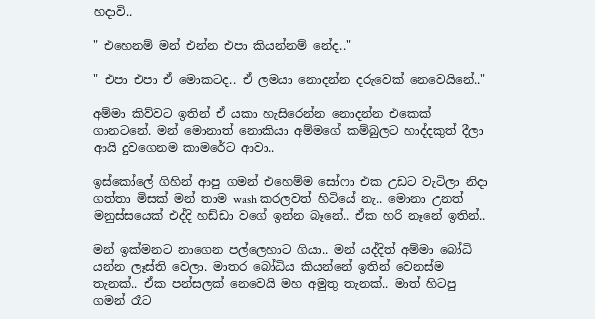හදාවි..

" එහෙනම් මන් එන්න එපා කියන්නම් නේද.."

" එපා එපා ඒ මොකටද.. ඒ ලමයා නොදන්න දරුවෙක් නෙවෙයිනේ.."

අම්මා කිව්වට ඉතින් ඒ යකා හැසිරෙන්න නොදන්න එකෙක් ගානටනේ. මන් මොනාත් නොකියා අම්මගේ කම්බුලට හාද්දකුත් දීලා ආයි දුවගෙනම කාමරේට ආවා..

ඉස්කෝලේ ගිහින් ආපු ගමන් එහෙම්ම සෝෆා එක උඩට වැටිලා නිදා ගත්තා මිසක් මන් තාම wash කරලවත් හිටියේ නැ.. මොනා උනත් මනුස්සයෙක් එද්දි හඩ්ඩා වගේ ඉන්න බෑනේ.. ඒක හරි නෑනේ ඉතින්..

මන් ඉක්මනට නාගෙන පල්ලෙහාට ගියා.. මන් යද්දිත් අම්මා බෝධි යන්න ලෑස්ති වෙලා. මාතර බෝධිය කියන්නේ ඉතින් වෙනස්ම තැනක්.. ඒක පන්සලක් නෙවෙයි මහ අමුතු තැනක්.. මාත් හිටපු ගමන් රෑට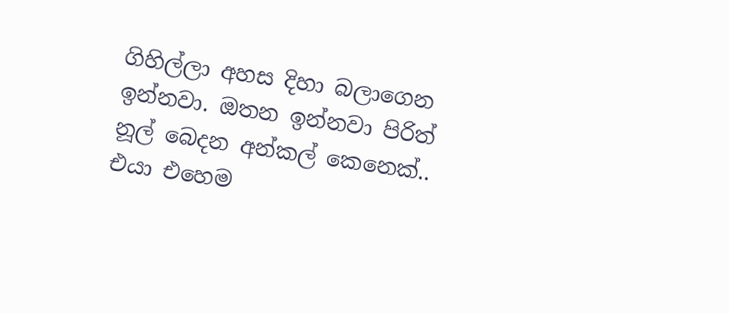ගිහිල්ලා අහස දිහා බලාගෙන ඉන්නවා. ඔතන ඉන්නවා පිරිත් නූල් බෙදන අන්කල් කෙනෙක්.. එයා එහෙම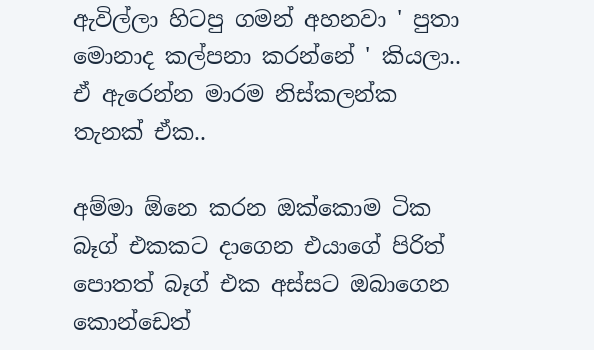ඇවිල්ලා හිටපු ගමන් අහනවා ' පුතා මොනාද කල්පනා කරන්නේ ' කියලා.. ඒ ඇරෙන්න මාරම නිස්කලන්ක තැනක් ඒක..

අම්මා ඕනෙ කරන ඔක්කොම ටික බෑග් එකකට දාගෙන එයාගේ පිරිත් පොතත් බෑග් එක අස්සට ඔබාගෙන කොන්ඩෙත්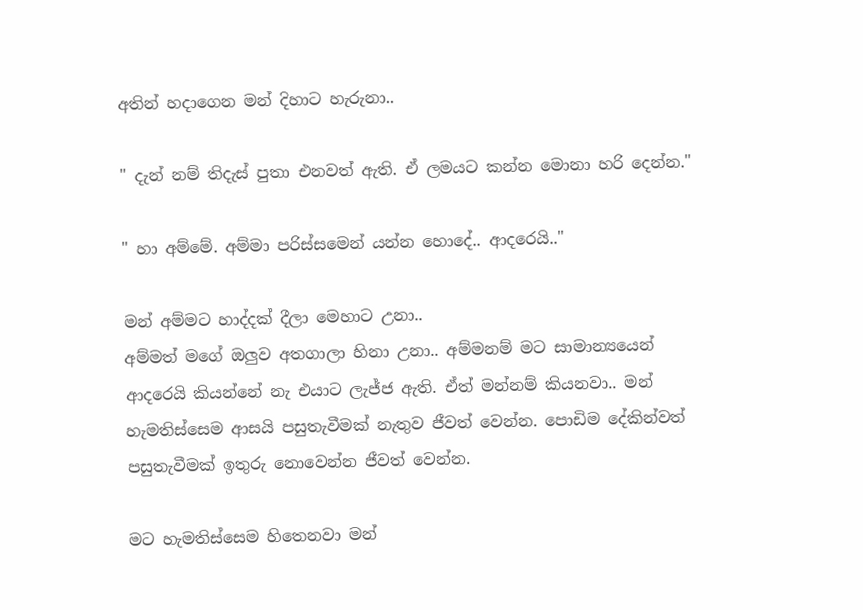අතින් හදාගෙන මන් දිහාට හැරුනා..

" දැන් නම් තිදැස් පුතා එනවත් ඇති. ඒ ලමයට කන්න මොනා හරි දෙන්න."

" හා අම්මේ. අම්මා පරිස්සමෙන් යන්න හොදේ.. ආදරෙයි.."

මන් අම්මට හාද්දක් දීලා මෙහාට උනා..
අම්මත් මගේ ඔලුව අතගාලා හිනා උනා.. අම්මනම් මට සාමාන්‍යයෙන් ආදරෙයි කියන්නේ නැ එයාට ලැජ්ජ ඇති. ඒත් මන්නම් කියනවා.. මන් හැමතිස්සෙම ආසයි පසුතැවීමක් නැතුව ජීවත් වෙන්න. පොඩිම දේකින්වත් පසුතැවීමක් ඉතුරු නොවෙන්න ජීවත් වෙන්න.

මට හැමතිස්සෙම හිතෙනවා මන්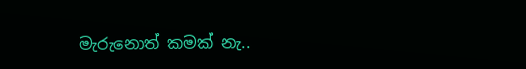මැරුනොත් කමක් නැ..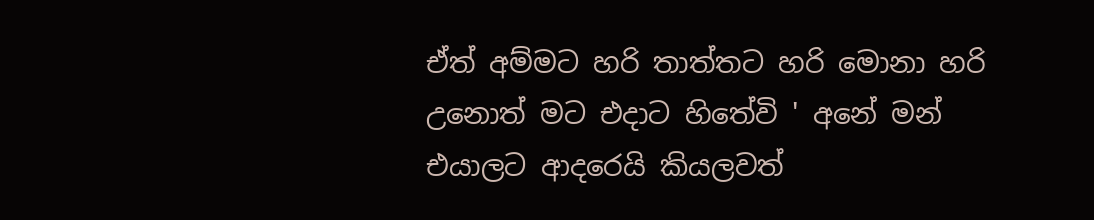ඒත් අම්මට හරි තාත්තට හරි මොනා හරි උනොත් මට එදාට හිතේවි ' අනේ මන් එයාලට ආදරෙයි කියලවත්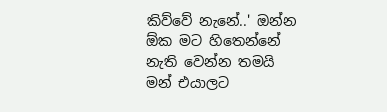කිව්වේ නැනේ..' ඔන්න ඕක මට හිතෙන්නේ නැති වෙන්න තමයි මන් එයාලට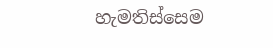හැමතිස්සෙම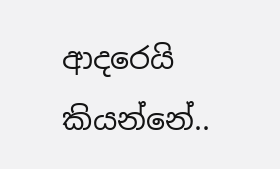ආදරෙයි කියන්නේ..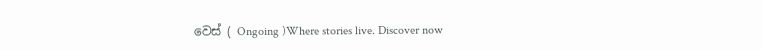වෙස් ( Ongoing )Where stories live. Discover now